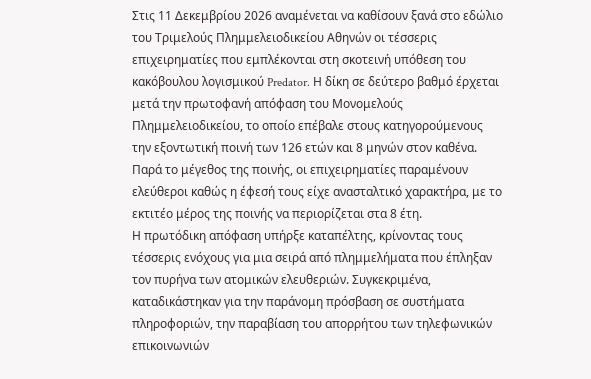Στις 11 Δεκεμβρίου 2026 αναμένεται να καθίσουν ξανά στο εδώλιο του Τριμελούς Πλημμελειοδικείου Αθηνών οι τέσσερις επιχειρηματίες που εμπλέκονται στη σκοτεινή υπόθεση του κακόβουλου λογισμικού Predator. Η δίκη σε δεύτερο βαθμό έρχεται μετά την πρωτοφανή απόφαση του Μονομελούς Πλημμελειοδικείου, το οποίο επέβαλε στους κατηγορούμενους την εξοντωτική ποινή των 126 ετών και 8 μηνών στον καθένα. Παρά το μέγεθος της ποινής, οι επιχειρηματίες παραμένουν ελεύθεροι καθώς η έφεσή τους είχε ανασταλτικό χαρακτήρα, με το εκτιτέο μέρος της ποινής να περιορίζεται στα 8 έτη.
Η πρωτόδικη απόφαση υπήρξε καταπέλτης, κρίνοντας τους τέσσερις ενόχους για μια σειρά από πλημμελήματα που έπληξαν τον πυρήνα των ατομικών ελευθεριών. Συγκεκριμένα, καταδικάστηκαν για την παράνομη πρόσβαση σε συστήματα πληροφοριών, την παραβίαση του απορρήτου των τηλεφωνικών επικοινωνιών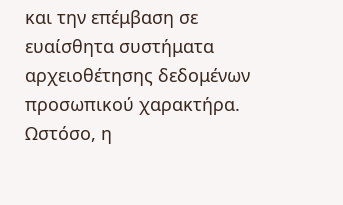και την επέμβαση σε ευαίσθητα συστήματα αρχειοθέτησης δεδομένων προσωπικού χαρακτήρα. Ωστόσο, η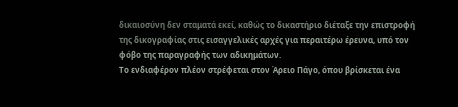δικαιοσύνη δεν σταματά εκεί, καθώς το δικαστήριο διέταξε την επιστροφή της δικογραφίας στις εισαγγελικές αρχές για περαιτέρω έρευνα, υπό τον φόβο της παραγραφής των αδικημάτων.
Το ενδιαφέρον πλέον στρέφεται στον Άρειο Πάγο, όπου βρίσκεται ένα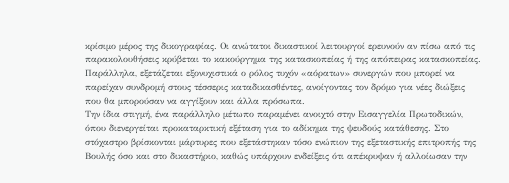κρίσιμο μέρος της δικογραφίας. Οι ανώτατοι δικαστικοί λειτουργοί ερευνούν αν πίσω από τις παρακολουθήσεις κρύβεται το κακούργημα της κατασκοπείας ή της απόπειρας κατασκοπείας. Παράλληλα, εξετάζεται εξονυχιστικά ο ρόλος τυχόν «αόρατων» συνεργών που μπορεί να παρείχαν συνδρομή στους τέσσερις καταδικασθέντες, ανοίγοντας τον δρόμο για νέες διώξεις που θα μπορούσαν να αγγίξουν και άλλα πρόσωπα.
Την ίδια στιγμή, ένα παράλληλο μέτωπο παραμένει ανοιχτό στην Εισαγγελία Πρωτοδικών, όπου διενεργείται προκαταρκτική εξέταση για το αδίκημα της ψευδούς κατάθεσης. Στο στόχαστρο βρίσκονται μάρτυρες που εξετάστηκαν τόσο ενώπιον της εξεταστικής επιτροπής της Βουλής όσο και στο δικαστήριο, καθώς υπάρχουν ενδείξεις ότι απέκρυψαν ή αλλοίωσαν την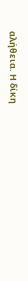αλήθεια. Η δίκη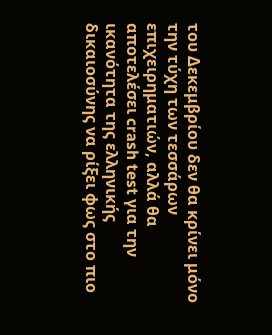του Δεκεμβρίου δεν θα κρίνει μόνο την τύχη των τεσσάρων επιχειρηματιών, αλλά θα αποτελέσει crash test για την ικανότητα της ελληνικής δικαιοσύνης να ρίξει φως στο πιο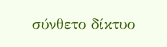σύνθετο δίκτυο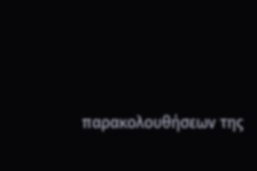παρακολουθήσεων της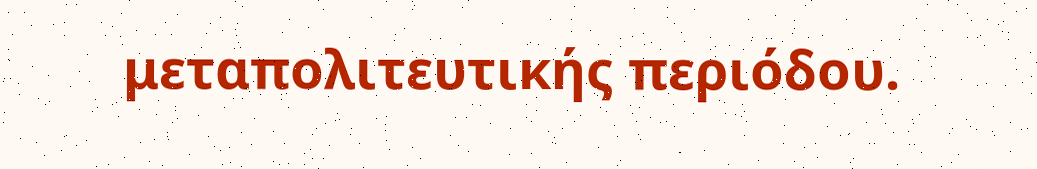μεταπολιτευτικής περιόδου.